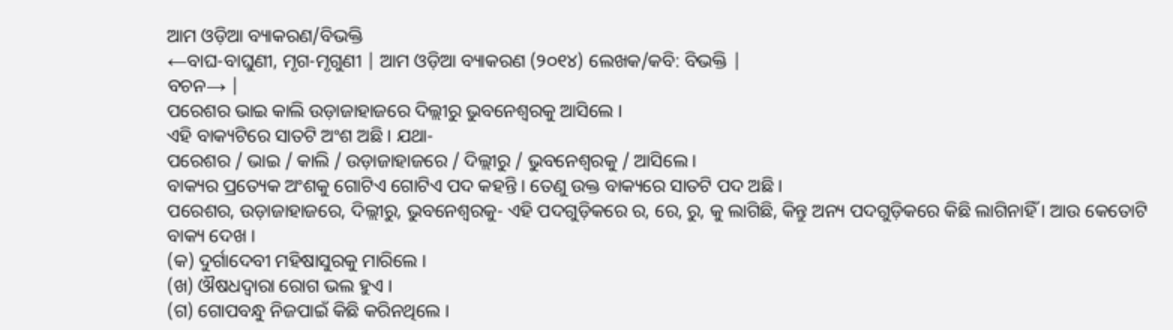ଆମ ଓଡ଼ିଆ ବ୍ୟାକରଣ/ବିଭକ୍ତି
←ବାଘ-ବାଘୁଣୀ, ମୃଗ-ମୃଗୁଣୀ | ଆମ ଓଡ଼ିଆ ବ୍ୟାକରଣ (୨୦୧୪) ଲେଖକ/କବି: ବିଭକ୍ତି |
ବଚନ→ |
ପରେଶର ଭାଇ କାଲି ଉଡ଼ାଜାହାଜରେ ଦିଲ୍ଲୀରୁ ଭୁବନେଶ୍ୱରକୁ ଆସିଲେ ।
ଏହି ବାକ୍ୟଟିରେ ସାତଟି ଅଂଶ ଅଛି । ଯଥା-
ପରେଶର / ଭାଇ / କାଲି / ଉଡ଼ାଜାହାଜରେ / ଦିଲ୍ଲୀରୁ / ଭୁବନେଶ୍ୱରକୁ / ଆସିଲେ ।
ବାକ୍ୟର ପ୍ରତ୍ୟେକ ଅଂଶକୁ ଗୋଟିଏ ଗୋଟିଏ ପଦ କହନ୍ତି । ତେଣୁ ଉକ୍ତ ବାକ୍ୟରେ ସାତଟି ପଦ ଅଛି ।
ପରେଶର, ଉଡ଼ାଜାହାଜରେ, ଦିଲ୍ଲୀରୁ, ଭୁବନେଶ୍ୱରକୁ- ଏହି ପଦଗୁଡ଼ିକରେ ର, ରେ, ରୁ, କୁ ଲାଗିଛି, କିନ୍ତୁ ଅନ୍ୟ ପଦଗୁଡ଼ିକରେ କିଛି ଲାଗିନାହିଁ । ଆଉ କେତୋଟି ବାକ୍ୟ ଦେଖ ।
(କ) ଦୁର୍ଗାଦେବୀ ମହିଷାସୁରକୁ ମାରିଲେ ।
(ଖ) ଔଷଧଦ୍ୱାରା ରୋଗ ଭଲ ହୁଏ ।
(ଗ) ଗୋପବନ୍ଧୁ ନିଜପାଇଁ କିଛି କରିନଥିଲେ ।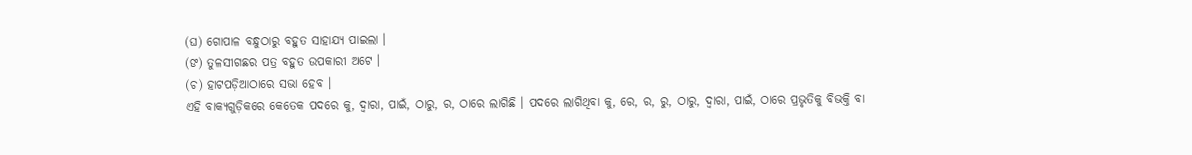(ଘ) ଗୋପାଳ ବନ୍ଧୁଠାରୁ ବହୁତ ସାହାଯ୍ୟ ପାଇଲା ।
(ଙ) ତୁଳସୀଗଛର ପତ୍ର ବହୁତ ଉପକାରୀ ଅଟେ ।
(ଚ) ହାଟପଡ଼ିଆଠାରେ ସଭା ହେବ ।
ଏହି ବାକ୍ୟଗୁଡ଼ିକରେ କେତେକ ପଦରେ କୁ, ଦ୍ୱାରା, ପାଇଁ, ଠାରୁ, ର, ଠାରେ ଲାଗିଛି । ପଦରେ ଲାଗିଥିବା କୁ, ରେ, ର, ରୁ, ଠାରୁ, ଦ୍ୱାରା, ପାଇଁ, ଠାରେ ପ୍ରଭୃତିକୁ ବିଭକ୍ତି ବା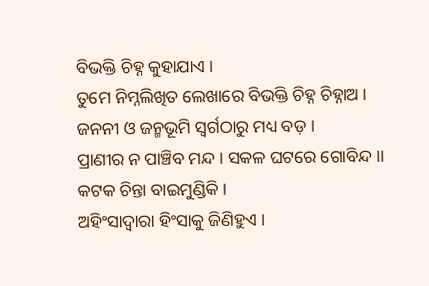ବିଭକ୍ତି ଚିହ୍ନ କୁହାଯାଏ ।
ତୁମେ ନିମ୍ନଲିଖିତ ଲେଖାରେ ବିଭକ୍ତି ଚିହ୍ନ ଚିହ୍ନାଅ ।
ଜନନୀ ଓ ଜନ୍ମଭୂମି ସ୍ୱର୍ଗଠାରୁ ମଧ୍ୟ ବଡ଼ ।
ପ୍ରାଣୀର ନ ପାଞ୍ଚିବ ମନ୍ଦ । ସକଳ ଘଟରେ ଗୋବିନ୍ଦ ।।
କଟକ ଚିନ୍ତା ବାଇମୁଣ୍ଡିକି ।
ଅହିଂସାଦ୍ୱାରା ହିଂସାକୁ ଜିଣିହୁଏ ।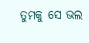ତୁମକୁ ସେ ଭଲ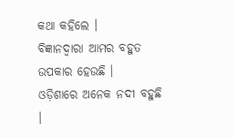କଥା କହିଲେ ।
ବିଜ୍ଞାନଦ୍ୱାରା ଆମର ବହୁତ ଉପକାର ହେଉଛି ।
ଓଡ଼ିଶାରେ ଅନେକ ନଦୀ ବହୁଛି ।